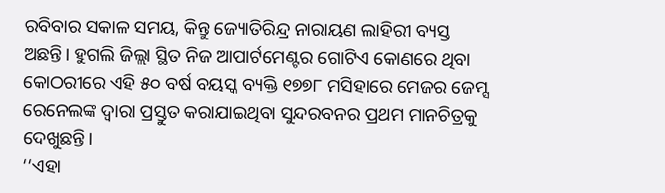ରବିବାର ସକାଳ ସମୟ, କିନ୍ତୁ ଜ୍ୟୋତିରିନ୍ଦ୍ର ନାରାୟଣ ଲାହିରୀ ବ୍ୟସ୍ତ ଅଛନ୍ତି। ହୁଗଲି ଜିଲ୍ଲା ସ୍ଥିତ ନିଜ ଆପାର୍ଟମେଣ୍ଟର ଗୋଟିଏ କୋଣରେ ଥିବା କୋଠରୀରେ ଏହି ୫୦ ବର୍ଷ ବୟସ୍କ ବ୍ୟକ୍ତି ୧୭୭୮ ମସିହାରେ ମେଜର ଜେମ୍ସ ରେନେଲଙ୍କ ଦ୍ୱାରା ପ୍ରସ୍ତୁତ କରାଯାଇଥିବା ସୁନ୍ଦରବନର ପ୍ରଥମ ମାନଚିତ୍ରକୁ ଦେଖୁଛନ୍ତି।
‘‘ଏହା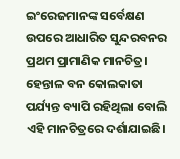ଇଂରେଜମାନଙ୍କ ସର୍ବେକ୍ଷଣ ଉପରେ ଆଧାରିତ ସୁନ୍ଦରବନର ପ୍ରଥମ ପ୍ରାମାଣିକ ମାନଚିତ୍ର। ହେନ୍ତାଳ ବନ କୋଲକାତା ପର୍ଯ୍ୟନ୍ତ ବ୍ୟାପି ରହିଥିଲା ବୋଲି ଏହି ମାନଚିତ୍ରରେ ଦର୍ଶାଯାଇଛି।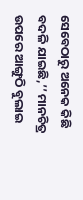ସେବେଠାରୁ ଅନେକ କିଛି ବଦଳି ଯାଇଛି,’’ ମାନଚିତ୍ର ଉପରେ ଆଙ୍ଗୁଠି ବୁଲାଇ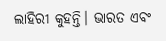ଲାହିରୀ କୁହନ୍ତି। ଭାରତ ଏବଂ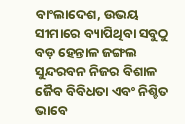ବାଂଲାଦେଶ, ଉଭୟ ସୀମାରେ ବ୍ୟାପିଥିବା ସବୁଠୁ ବଡ଼ ହେନ୍ତାଳ ଜଙ୍ଗଲ ସୁନ୍ଦରବନ ନିଜର ବିଶାଳ ଜୈବ ବିବିଧତା ଏବଂ ନିଶ୍ଚିତ ଭାବେ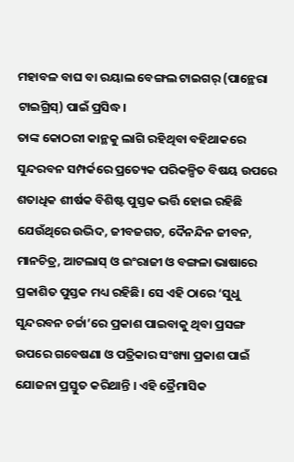ମହାବଳ ବାଘ ବା ରୟାଲ ବେଙ୍ଗଲ ଟାଇଗର୍ (ପାନ୍ଥେରା ଟାଇଗ୍ରିସ୍) ପାଇଁ ପ୍ରସିଦ୍ଧ।
ତାଙ୍କ କୋଠରୀ କାନ୍ଥକୁ ଲାଗି ରହିଥିବା ବହିଥାକରେ ସୁନ୍ଦରବନ ସମ୍ପର୍କରେ ପ୍ରତ୍ୟେକ ପରିକଳ୍ପିତ ବିଷୟ ଉପରେ ଶତାଧିକ ଶୀର୍ଷକ ବିଶିଷ୍ଟ ପୁସ୍ତକ ଭର୍ତ୍ତି ହୋଇ ରହିଛି ଯେଉଁଥିରେ ଉଦ୍ଭିଦ, ଜୀବଜଗତ, ଦୈନନ୍ଦିନ ଜୀବନ, ମାନଚିତ୍ର, ଆଟଲାସ୍ ଓ ଇଂରାଜୀ ଓ ବଙ୍ଗଳା ଭାଷାରେ ପ୍ରକାଶିତ ପୁସ୍ତକ ମଧ୍ୟ ରହିଛି। ସେ ଏହି ଠାରେ ‘ସୁଧୁ ସୁନ୍ଦରବନ ଚର୍ଚ୍ଚା’ରେ ପ୍ରକାଶ ପାଇବାକୁ ଥିବା ପ୍ରସଙ୍ଗ ଉପରେ ଗବେଷଣା ଓ ପତ୍ରିକାର ସଂଖ୍ୟା ପ୍ରକାଶ ପାଇଁ ଯୋଜନା ପ୍ରସ୍ତୁତ କରିଥାନ୍ତି । ଏହି ତ୍ରୈମାସିକ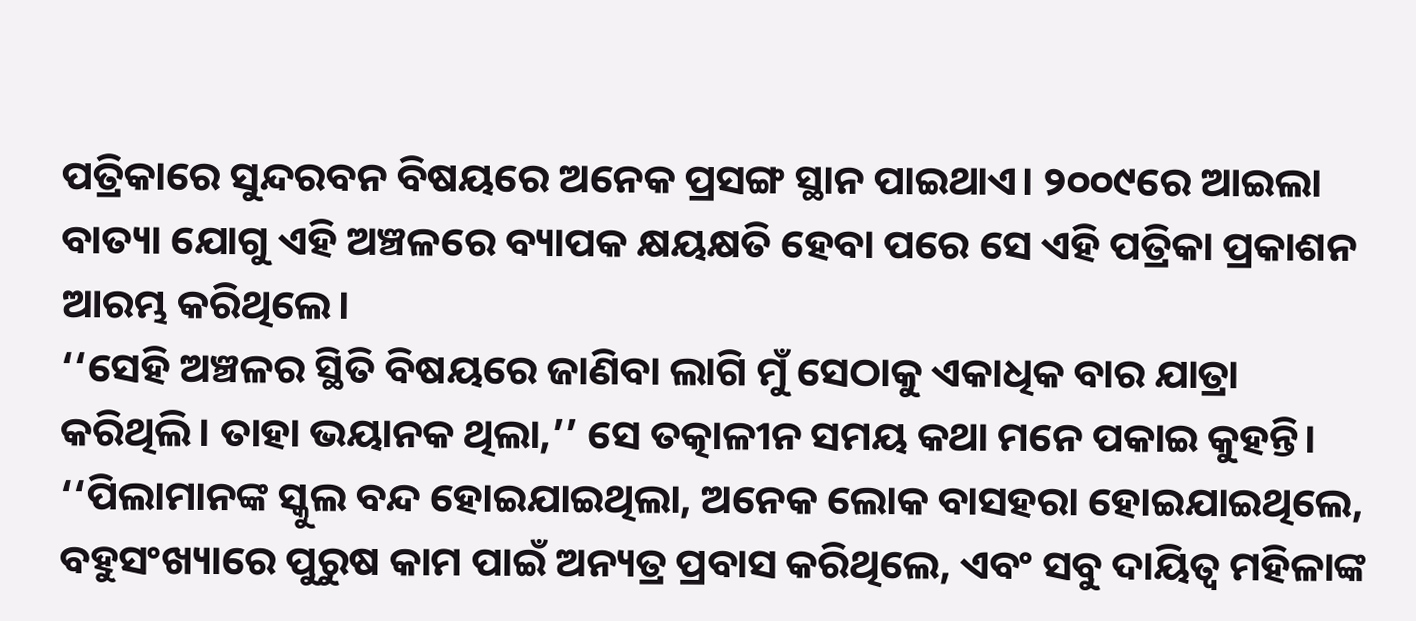ପତ୍ରିକାରେ ସୁନ୍ଦରବନ ବିଷୟରେ ଅନେକ ପ୍ରସଙ୍ଗ ସ୍ଥାନ ପାଇଥାଏ। ୨୦୦୯ରେ ଆଇଲା ବାତ୍ୟା ଯୋଗୁ ଏହି ଅଞ୍ଚଳରେ ବ୍ୟାପକ କ୍ଷୟକ୍ଷତି ହେବା ପରେ ସେ ଏହି ପତ୍ରିକା ପ୍ରକାଶନ ଆରମ୍ଭ କରିଥିଲେ।
‘‘ସେହି ଅଞ୍ଚଳର ସ୍ଥିତି ବିଷୟରେ ଜାଣିବା ଲାଗି ମୁଁ ସେଠାକୁ ଏକାଧିକ ବାର ଯାତ୍ରା କରିଥିଲି। ତାହା ଭୟାନକ ଥିଲା,’’ ସେ ତତ୍କାଳୀନ ସମୟ କଥା ମନେ ପକାଇ କୁହନ୍ତି। ‘‘ପିଲାମାନଙ୍କ ସ୍କୁଲ ବନ୍ଦ ହୋଇଯାଇଥିଲା, ଅନେକ ଲୋକ ବାସହରା ହୋଇଯାଇଥିଲେ, ବହୁସଂଖ୍ୟାରେ ପୁରୁଷ କାମ ପାଇଁ ଅନ୍ୟତ୍ର ପ୍ରବାସ କରିଥିଲେ, ଏବଂ ସବୁ ଦାୟିତ୍ୱ ମହିଳାଙ୍କ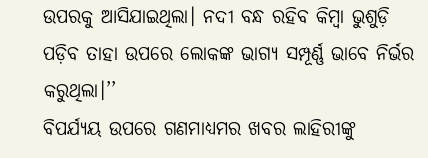ଉପରକୁ ଆସିଯାଇଥିଲା। ନଦୀ ବନ୍ଧ ରହିବ କିମ୍ବା ଭୁଶୁଡ଼ି ପଡ଼ିବ ତାହା ଉପରେ ଲୋକଙ୍କ ଭାଗ୍ୟ ସମ୍ପୂର୍ଣ୍ଣ ଭାବେ ନିର୍ଭର କରୁଥିଲା।’’
ବିପର୍ଯ୍ୟୟ ଉପରେ ଗଣମାଧ୍ୟମର ଖବର ଲାହିରୀଙ୍କୁ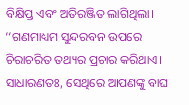ବିକ୍ଷିପ୍ତ ଏବଂ ଅତିରଞ୍ଜିତ ଲାଗିଥିଲା। ‘‘ଗଣମାଧ୍ୟମ ସୁନ୍ଦରବନ ଉପରେ ଚିରାଚରିତ ତଥ୍ୟର ପ୍ରଚାର କରିଥାଏ। ସାଧାରଣତଃ, ସେଥିରେ ଆପଣଙ୍କୁ ବାଘ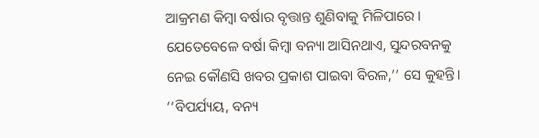ଆକ୍ରମଣ କିମ୍ବା ବର୍ଷାର ବୃତ୍ତାନ୍ତ ଶୁଣିବାକୁ ମିଳିପାରେ। ଯେତେବେଳେ ବର୍ଷା କିମ୍ବା ବନ୍ୟା ଆସିନଥାଏ, ସୁନ୍ଦରବନକୁ ନେଇ କୌଣସି ଖବର ପ୍ରକାଶ ପାଇବା ବିରଳ,’’ ସେ କୁହନ୍ତି। ‘‘ବିପର୍ଯ୍ୟୟ, ବନ୍ୟ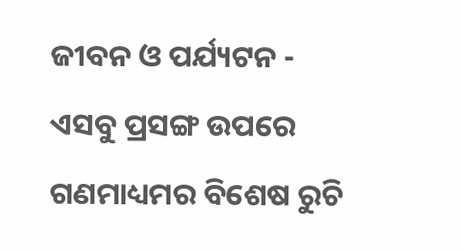ଜୀବନ ଓ ପର୍ଯ୍ୟଟନ - ଏସବୁ ପ୍ରସଙ୍ଗ ଉପରେ ଗଣମାଧ୍ୟମର ବିଶେଷ ରୁଚି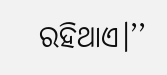ରହିଥାଏ।’’